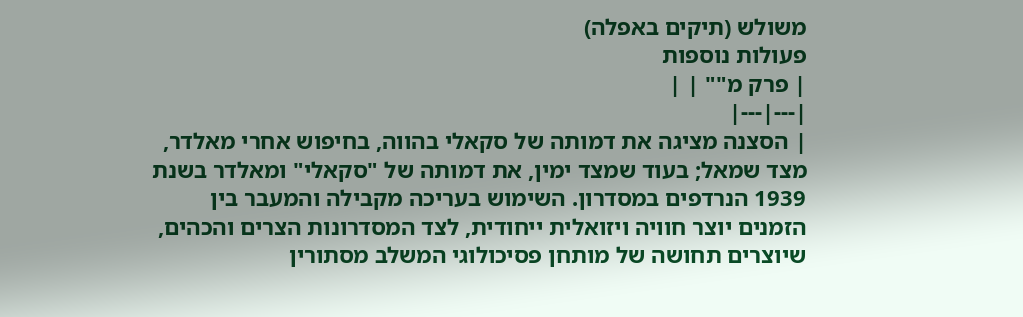משולש (תיקים באפלה)
פעולות נוספות
| פרק מ"" | |
|---|---|
| הסצנה מציגה את דמותה של סקאלי בהווה, בחיפוש אחרי מאלדר, מצד שמאל; בעוד שמצד ימין, את דמותה של "סקאלי" ומאלדר בשנת 1939 הנרדפים במסדרון. השימוש בעריכה מקבילה והמעבר בין הזמנים יוצר חוויה ויזואלית ייחודית, לצד המסדרונות הצרים והכהים, שיוצרים תחושה של מותחן פסיכולוגי המשלב מסתורין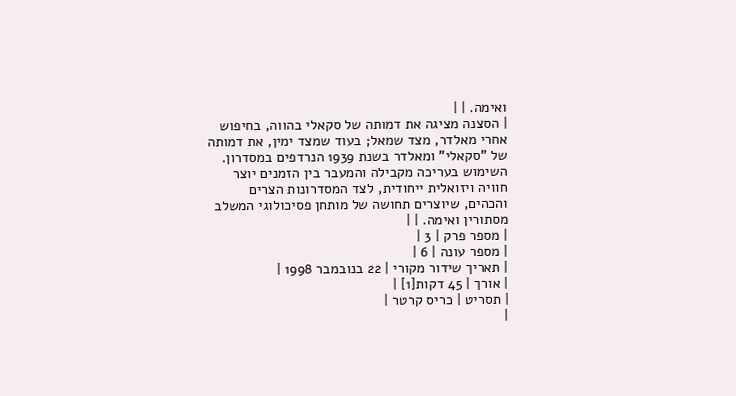ואימה. | |
| הסצנה מציגה את דמותה של סקאלי בהווה, בחיפוש אחרי מאלדר, מצד שמאל; בעוד שמצד ימין, את דמותה של "סקאלי" ומאלדר בשנת 1939 הנרדפים במסדרון. השימוש בעריכה מקבילה והמעבר בין הזמנים יוצר חוויה ויזואלית ייחודית, לצד המסדרונות הצרים והכהים, שיוצרים תחושה של מותחן פסיכולוגי המשלב מסתורין ואימה. | |
| מספר פרק | 3 |
| מספר עונה | 6 |
| תאריך שידור מקורי | 22 בנובמבר 1998 |
| אורך | 45 דקות[1] |
| תסריט | כריס קרטר |
|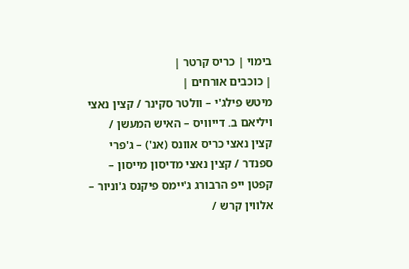בימוי | כריס קרטר |
| כוכבים אורחים |
מיטש פילג'י – וולטר סקינר / קצין נאצי ויליאם ב. דייוויס – האיש המעשן / קצין נאצי כריס אוונס (אנ') – ג'פרי ספנדר / קצין נאצי מדיסון מייסון – קפטן ייפ הרבורג ג'יימס פיקנס ג'וניור – אלווין קרש /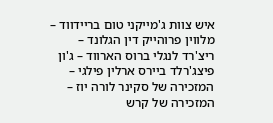איש צוות ג'מייקני טום בריידווד – מלווין פרוהייק דין הגלונד – ריצ'רד לנגלי ברוס הארווד – ג'ון פיצג'רלד ביירס ארלין פילגי – המזכירה של סקינר לורה יוז – המזכירה של קרש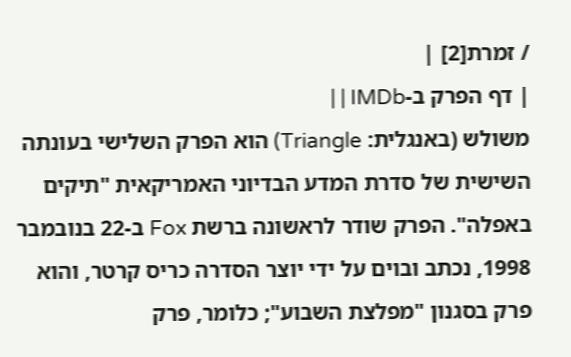/ זמרת[2] |
| דף הפרק ב-IMDb | |
משולש (באנגלית: Triangle) הוא הפרק השלישי בעונתה השישית של סדרת המדע הבדיוני האמריקאית "תיקים באפלה". הפרק שודר לראשונה ברשת Fox ב-22 בנובמבר 1998, נכתב ובוים על ידי יוצר הסדרה כריס קרטר, והוא פרק בסגנון "מפלצת השבוע"; כלומר, פרק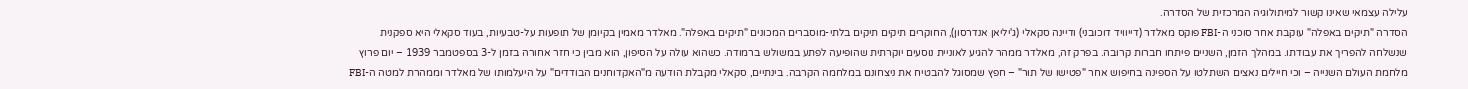עלילה עצמאי שאינו קשור למיתולוגיה המרכזית של הסדרה.
הסדרה "תיקים באפלה" עוקבת אחר סוכני ה-FBI פוקס מאלדר (דייוויד דוכובני) ודיינה סקאלי (ג'יליאן אנדרסון), החוקרים תיקים תיקים בלתי-מוסברים המכונים "תיקים באפלה". מאלדר מאמין בקיומן של תופעות על-טבעיות, בעוד סקאלי היא ספקנית שנשלחה להפריך את עבודתו. במהלך הזמן, השניים פיתחו חברות קרובה. בפרק זה, מאלדר ממהר להגיע לאוניית נוסעים יוקרתית שהופיעה לפתע במשולש ברמודה. כשהוא עולה על הסיפון, הוא מבין כי חזר אחורה בזמן ל-3 בספטמבר 1939 – יום פרוץ מלחמת העולם השנייה – וכי חיילים נאצים השתלטו על הספינה בחיפוש אחר "פטישו של תור" – חפץ שמסוגל להבטיח את ניצחונם במלחמה הקרבה. בינתיים, סקאלי מקבלת הודעה מ"האקדוחנים הבודדים" על היעלמותו של מאלדר וממהרת למטה ה-FBI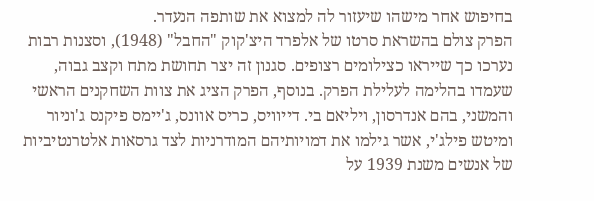בחיפוש אחר מישהו שיעזור לה למצוא את שותפה הנעדר.
הפרק צולם בהשראת סרטו של אלפרד היצ'קוק "החבל" (1948), וסצנות רבות נערכו כך שייראו כצילומים רצופים. סגנון זה יצר תחושת מתח וקצב גבוה, שעמדו בהלימה לעלילת הפרק. בנוסף, הפרק הציג את צוות השחקנים הראשי והמשני, בהם אנדרסון, ויליאם בי. דייוויס, כריס אוונס, ג'יימס פיקנס ג'וניור ומיטש פילג'י, אשר גילמו את דמויותיהם המודרניות לצד גרסאות אלטרנטיביות של אנשים משנת 1939 על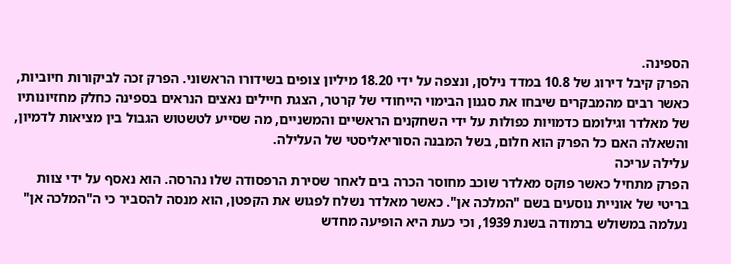הספינה.
הפרק קיבל דירוג של 10.8 במדד נילסן, ונצפה על ידי 18.20 מיליון צופים בשידורו הראשוני. הפרק זכה לביקורות חיוביות, כאשר רבים מהמבקרים שיבחו את סגנון הבימוי הייחודי של קרטר, הצגת חיילים נאצים הנראים בספינה כחלק מחזיונותיו של מאלדר וגילומם כדמויות כפולות על ידי השחקנים הראשיים והמשניים, מה שסייע לטשטוש הגבול בין מציאות לדמיון, והשאלה האם כל הפרק הוא חלום, בשל המבנה הסוריאליסטי של העלילה.
עלילה עריכה
הפרק מתחיל כאשר פוקס מאלדר שוכב מחוסר הכרה בים לאחר שסירת הרפסודה שלו נהרסה. הוא נאסף על ידי צוות בריטי של אוניית נוסעים בשם "המלכה אן". כאשר מאלדר נשלח לפגוש את הקפטן, הוא מנסה להסביר כי ה"המלכה אן" נעלמה במשולש ברמודה בשנת 1939, וכי כעת היא הופיעה מחדש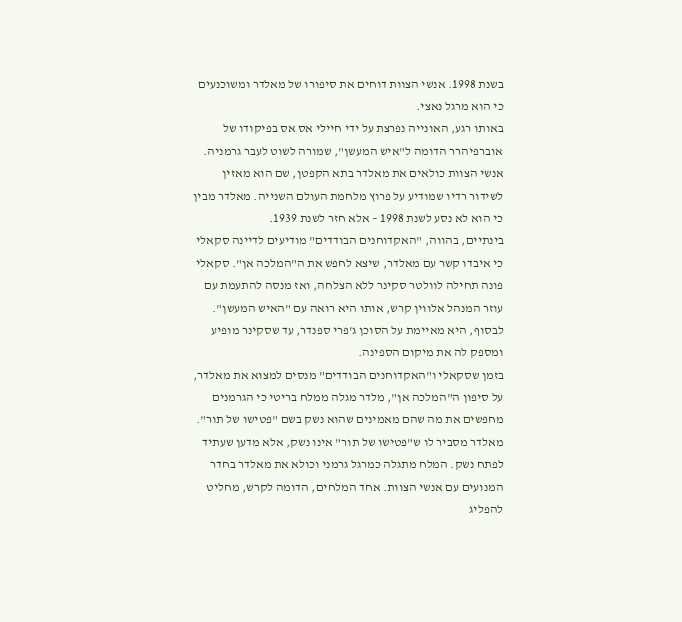בשנת 1998. אנשי הצוות דוחים את סיפורו של מאלדר ומשוכנעים כי הוא מרגל נאצי.
באותו רגע, האונייה נפרצת על ידי חיילי אס אס בפיקודו של אוברפיהרר הדומה ל"איש המעשן", שמורה לשוט לעבר גרמניה. אנשי הצוות כולאים את מאלדר בתא הקפטן, שם הוא מאזין לשידור רדיו שמודיע על פרוץ מלחמת העולם השנייה. מאלדר מבין כי הוא לא נסע לשנת 1998 – אלא חזר לשנת 1939.
בינתיים, בהווה, "האקדוחנים הבודדים" מודיעים לדיינה סקאלי כי איבדו קשר עם מאלדר, שיצא לחפש את ה"המלכה אן". סקאלי פונה תחילה לוולטר סקינר ללא הצלחה, ואז מנסה להתעמת עם עוזר המנהל אלווין קרש, אותו היא רואה עם "האיש המעשן". לבסוף, היא מאיימת על הסוכן ג'פרי ספנדר, עד שסקינר מופיע ומספק לה את מיקום הספינה.
בזמן שסקאלי ו"האקדוחנים הבודדים" מנסים למצוא את מאלדר, על סיפון ה"המלכה אן", מלדר מגלה ממלח בריטי כי הגרמנים מחפשים את מה שהם מאמינים שהוא נשק בשם "פטישו של תור". מאלדר מסביר לו ש"פטישו של תור" אינו נשק, אלא מדען שעתיד לפתח נשק. המלח מתגלה כמרגל גרמני וכולא את מאלדר בחדר המנועים עם אנשי הצוות. אחד המלחים, הדומה לקרש, מחליט להפליג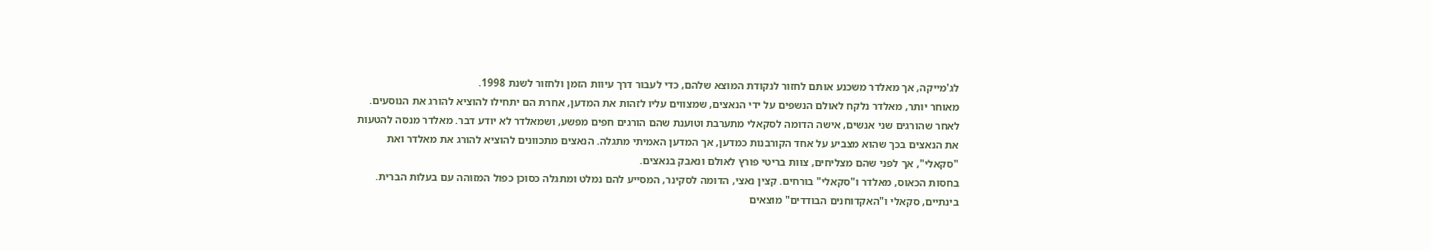לג'מייקה, אך מאלדר משכנע אותם לחזור לנקודת המוצא שלהם, כדי לעבור דרך עיוות הזמן ולחזור לשנת 1998.
מאוחר יותר, מאלדר נלקח לאולם הנשפים על ידי הנאצים, שמצווים עליו לזהות את המדען, אחרת הם יתחילו להוציא להורג את הנוסעים. לאחר שהורגים שני אנשים, אישה הדומה לסקאלי מתערבת וטוענת שהם הורגים חפים מפשע, ושמאלדר לא יודע דבר. מאלדר מנסה להטעות את הנאצים בכך שהוא מצביע על אחד הקורבנות כמדען, אך המדען האמיתי מתגלה. הנאצים מתכוונים להוציא להורג את מאלדר ואת "סקאלי", אך לפני שהם מצליחים, צוות בריטי פורץ לאולם ונאבק בנאצים.
בחסות הכאוס, מאלדר ו"סקאלי" בורחים. קצין נאצי, הדומה לסקינר, המסייע להם נמלט ומתגלה כסוכן כפול המזוהה עם בעלות הברית. בינתיים, סקאלי ו"האקדוחנים הבודדים" מוצאים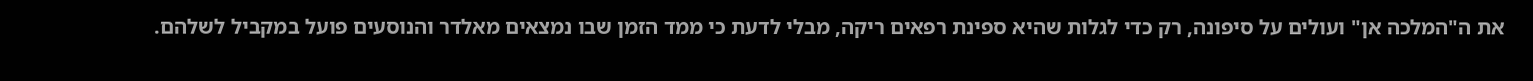את ה"המלכה אן" ועולים על סיפונה, רק כדי לגלות שהיא ספינת רפאים ריקה, מבלי לדעת כי ממד הזמן שבו נמצאים מאלדר והנוסעים פועל במקביל לשלהם.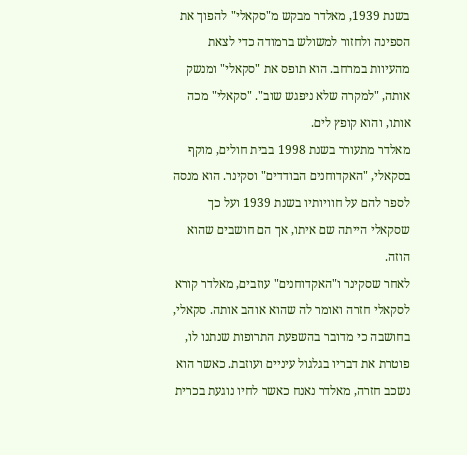בשנת 1939, מאלדר מבקש מ"סקאלי" להפוך את הספינה ולחזור למשולש ברמודה כדי לצאת מהעיוות במרחב. הוא תופס את "סקאלי" ומנשק אותה, "למקרה שלא ניפגש שוב". "סקאלי" מכה אותו, והוא קופץ לים.
מאלדר מתעורר בשנת 1998 בבית חולים, מוקף בסקאלי, "האקדוחנים הבודדים" וסקינר. הוא מנסה לספר להם על חוויותיו בשנת 1939 ועל כך שסקאלי הייתה שם איתו, אך הם חושבים שהוא הוזה.
לאחר שסקינר ו"האקדוחנים" עוזבים, מאלדר קורא לסקאלי חזרה ואומר לה שהוא אוהב אותה. סקאלי, בחושבה כי מדובר בהשפעת התרופות שנתנו לו, פוטרת את דבריו בגלגול עיניים ועוזבת. כאשר הוא נשכב חזרה, מאלדר נאנח כאשר לחיו נוגעת בכרית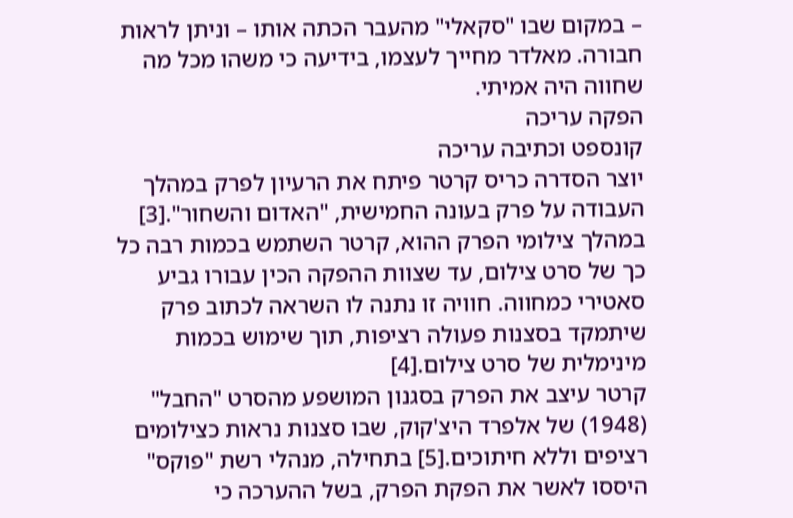– במקום שבו "סקאלי" מהעבר הכתה אותו – וניתן לראות חבורה. מאלדר מחייך לעצמו, בידיעה כי משהו מכל מה שחווה היה אמיתי.
הפקה עריכה
קונספט וכתיבה עריכה
יוצר הסדרה כריס קרטר פיתח את הרעיון לפרק במהלך העבודה על פרק בעונה החמישית, "האדום והשחור".[3] במהלך צילומי הפרק ההוא, קרטר השתמש בכמות רבה כל כך של סרט צילום, עד שצוות ההפקה הכין עבורו גביע סאטירי כמחווה. חוויה זו נתנה לו השראה לכתוב פרק שיתמקד בסצנות פעולה רציפות, תוך שימוש בכמות מינימלית של סרט צילום.[4]
קרטר עיצב את הפרק בסגנון המושפע מהסרט "החבל" (1948) של אלפרד היצ'קוק, שבו סצנות נראות כצילומים רציפים וללא חיתוכים.[5] בתחילה, מנהלי רשת "פוקס" היססו לאשר את הפקת הפרק, בשל ההערכה כי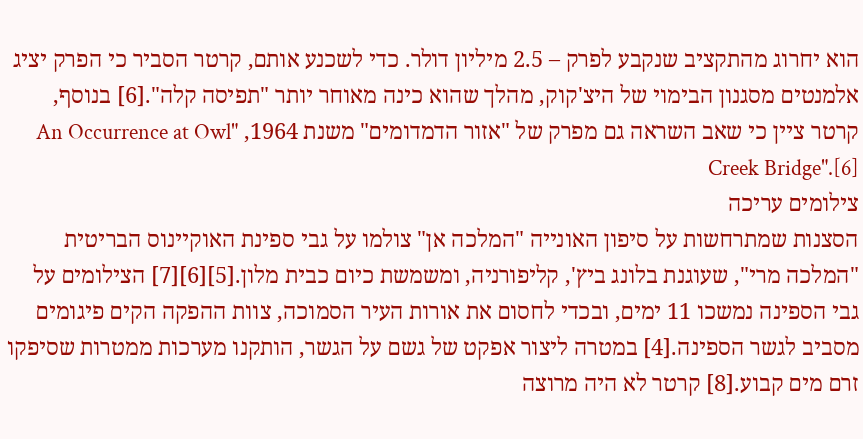הוא יחרוג מהתקציב שנקבע לפרק – 2.5 מיליון דולר. כדי לשכנע אותם, קרטר הסביר כי הפרק יציג אלמנטים מסגנון הבימוי של היצ'קוק, מהלך שהוא כינה מאוחר יותר "תפיסה קלה".[6] בנוסף, קרטר ציין כי שאב השראה גם מפרק של "אזור הדמדומים" משנת 1964, "An Occurrence at Owl Creek Bridge".[6]
צילומים עריכה
הסצנות שמתרחשות על סיפון האונייה "המלכה אן" צולמו על גבי ספינת האוקיינוס הבריטית "המלכה מרי", שעוגנת בלונג ביץ', קליפורניה, ומשמשת כיום כבית מלון.[5][6][7] הצילומים על גבי הספינה נמשכו 11 ימים, ובכדי לחסום את אורות העיר הסמוכה, צוות ההפקה הקים פיגומים מסביב לגשר הספינה.[4] במטרה ליצור אפקט של גשם על הגשר, הותקנו מערכות ממטרות שסיפקו זרם מים קבוע.[8] קרטר לא היה מרוצה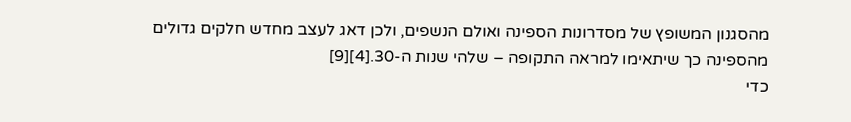מהסגנון המשופץ של מסדרונות הספינה ואולם הנשפים, ולכן דאג לעצב מחדש חלקים גדולים מהספינה כך שיתאימו למראה התקופה – שלהי שנות ה-30.[4][9]
כדי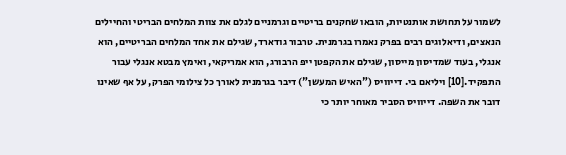לשמור על תחושת אותנטיות, הובאו שחקנים בריטיים וגרמניים לגלם את צוות המלחים הבריטי והחיילים הנאצים, ודיאלוגים רבים בפרק נאמרו בגרמנית. טרבור גודארד, שגילם את אחד המלחים הבריטיים, הוא אנגלי, בעוד שמדיסון מייסון, שגילם את הקפטן ייפ הרבורג, הוא אמריקאי, ואימץ מבטא אנגלי עבור התפקיד.[10] ויליאם בי. דייוויס ("האיש המעשן") דיבר בגרמנית לאורך כל צילומי הפרק, על אף שאינו דובר את השפה. דייוויס הסביר מאוחר יותר כי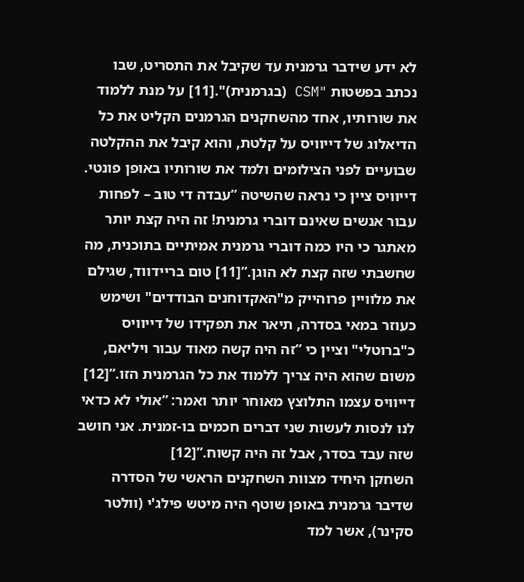לא ידע שידבר גרמנית עד שקיבל את התסריט, שבו נכתב בפשטות "CSM (בגרמנית)".[11] על מנת ללמוד את שורותיו, אחד מהשחקנים הגרמנים הקליט את כל הדיאלוג של דייוויס על קלטת, והוא קיבל את ההקלטה שבועיים לפני הצילומים ולמד את שורותיו באופן פונטי. דייוויס ציין כי נראה שהשיטה ”עבדה די טוב – לפחות עבור אנשים שאינם דוברי גרמנית! זה היה קצת יותר מאתגר כי היו כמה דוברי גרמנית אמיתיים בתוכנית, מה שחשבתי שזה קצת לא הוגן.”[11] טום בריידווד, שגילם את מלוויין פרוהייק מ"האקדוחנים הבודדים" ושימש כעוזר במאי בסדרה, תיאר את תפקידו של דייוויס כ"ברוטלי" וציין כי ”זה היה קשה מאוד עבור ויליאם, משום שהוא היה צריך ללמוד את כל הגרמנית הזו.”[12] דייוויס עצמו התלוצץ מאוחר יותר ואמר: ”אולי לא כדאי לנו לנסות לעשות שני דברים חכמים בו-זמנית. אני חושב שזה עבד בסדר, אבל זה היה קשוח.”[12]
השחקן היחיד מצוות השחקנים הראשי של הסדרה שדיבר גרמנית באופן שוטף היה מיטש פילג'י (וולטר סקינר), אשר למד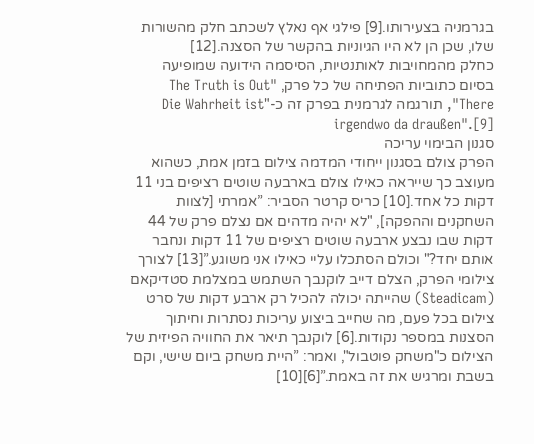בגרמניה בצעירותו.[9] פילגי אף נאלץ לשכתב חלק מהשורות שלו, שכן הן לא היו הגיוניות בהקשר של הסצנה.[12]
כחלק מהמחויבות לאותנטיות, הסיסמה הידועה שמופיעה בסיום כתוביות הפתיחה של כל פרק, "The Truth is Out There", תורגמה לגרמנית בפרק זה כ-"Die Wahrheit ist irgendwo da draußen".[9]
סגנון הבימוי עריכה
הפרק צולם בסגנון ייחודי המדמה צילום בזמן אמת, כשהוא מעוצב כך שייראה כאילו צולם בארבעה שוטים רציפים בני 11 דקות כל אחד.[10] כריס קרטר הסביר: ”אמרתי [לצוות השחקנים וההפקה], "לא יהיה מדהים אם נצלם פרק של 44 דקות שבו נבצע ארבעה שוטים רציפים של 11 דקות ונחבר אותם יחד?" וכולם הסתכלו עליי כאילו אני משוגע.”[13] לצורך צילומי הפרק, הצלם דייב לוקנבך השתמש במצלמת סטדיקאם (Steadicam) שהייתה יכולה להכיל רק ארבע דקות של סרט צילום בכל פעם, מה שחייב ביצוע עריכות נסתרות וחיתוך הסצנות במספר נקודות.[6] לוקנבך תיאר את החוויה הפיזית של הצילום כ"משחק פוטבול", ואמר: ”היית משחק ביום שישי, וקם בשבת ומרגיש את זה באמת.”[6][10]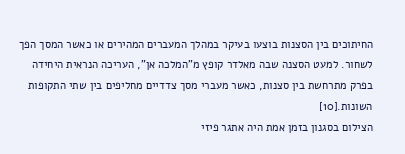החיתוכים בין הסצנות בוצעו בעיקר במהלך המעברים המהירים או כאשר המסך הפך לשחור. למעט הסצנה שבה מאלדר קופץ מ"המלכה אן", העריכה הנראית היחידה בפרק מתרחשת בין סצנות, כאשר מעברי מסך צדדיים מחליפים בין שתי התקופות השונות.[10]
הצילום בסגנון בזמן אמת היה אתגר פיזי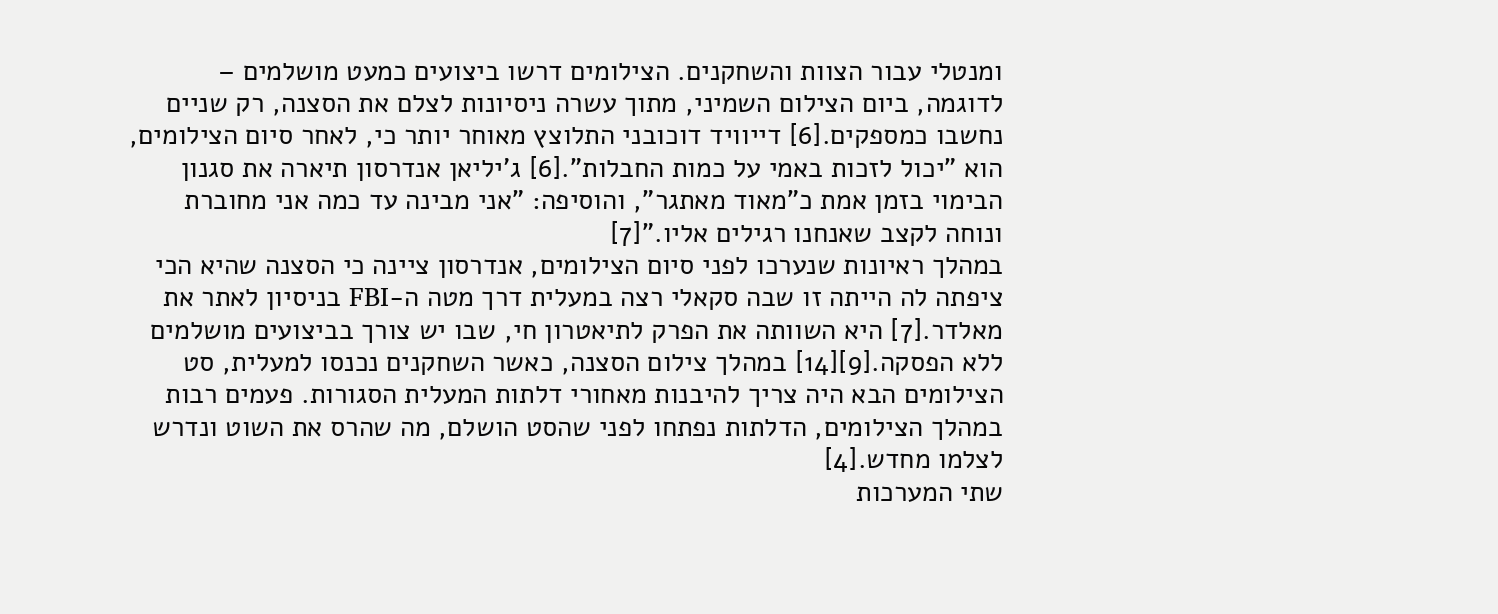ומנטלי עבור הצוות והשחקנים. הצילומים דרשו ביצועים כמעט מושלמים – לדוגמה, ביום הצילום השמיני, מתוך עשרה ניסיונות לצלם את הסצנה, רק שניים נחשבו כמספקים.[6] דייוויד דוכובני התלוצץ מאוחר יותר כי, לאחר סיום הצילומים, הוא "יכול לזכות באמי על כמות החבלות".[6] ג'יליאן אנדרסון תיארה את סגנון הבימוי בזמן אמת כ"מאוד מאתגר", והוסיפה: "אני מבינה עד כמה אני מחוברת ונוחה לקצב שאנחנו רגילים אליו."[7]
במהלך ראיונות שנערכו לפני סיום הצילומים, אנדרסון ציינה כי הסצנה שהיא הכי ציפתה לה הייתה זו שבה סקאלי רצה במעלית דרך מטה ה-FBI בניסיון לאתר את מאלדר.[7] היא השוותה את הפרק לתיאטרון חי, שבו יש צורך בביצועים מושלמים ללא הפסקה.[9][14] במהלך צילום הסצנה, כאשר השחקנים נכנסו למעלית, סט הצילומים הבא היה צריך להיבנות מאחורי דלתות המעלית הסגורות. פעמים רבות במהלך הצילומים, הדלתות נפתחו לפני שהסט הושלם, מה שהרס את השוט ונדרש לצלמו מחדש.[4]
שתי המערכות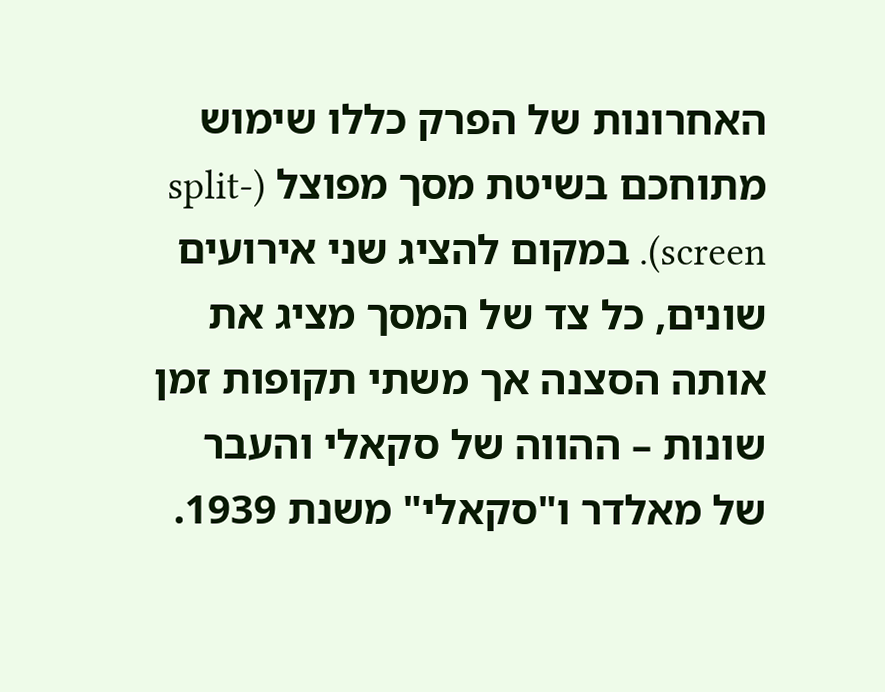האחרונות של הפרק כללו שימוש מתוחכם בשיטת מסך מפוצל (split-screen). במקום להציג שני אירועים שונים, כל צד של המסך מציג את אותה הסצנה אך משתי תקופות זמן שונות – ההווה של סקאלי והעבר של מאלדר ו"סקאלי" משנת 1939.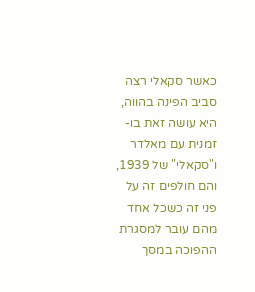כאשר סקאלי רצה סביב הפינה בהווה, היא עושה זאת בו-זמנית עם מאלדר ו"סקאלי" של 1939, והם חולפים זה על פני זה כשכל אחד מהם עובר למסגרת ההפוכה במסך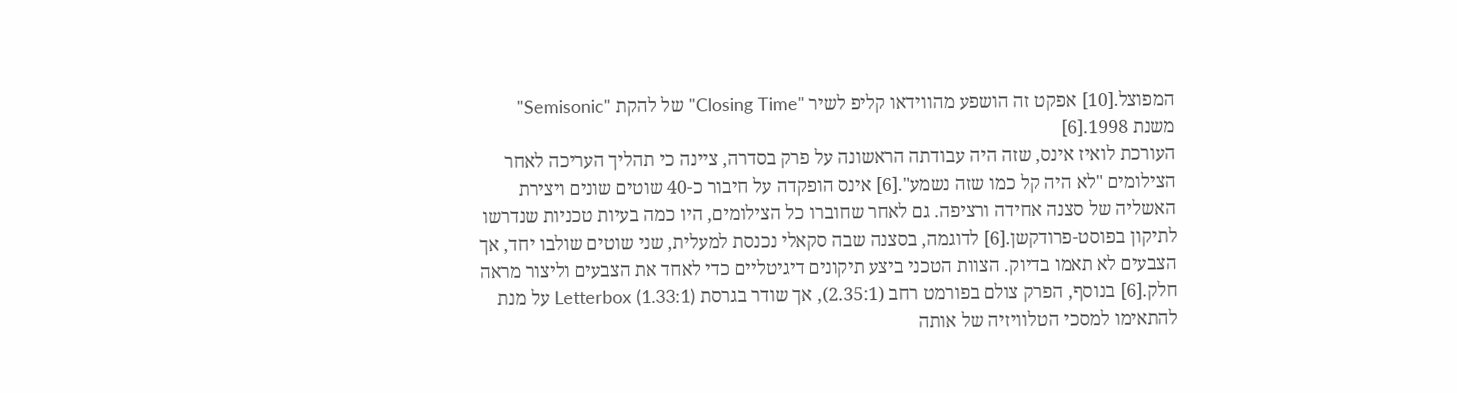המפוצל.[10] אפקט זה הושפע מהווידאו קליפ לשיר "Closing Time" של להקת "Semisonic" משנת 1998.[6]
העורכת לואיז אינס, שזה היה עבודתה הראשונה על פרק בסדרה, ציינה כי תהליך העריכה לאחר הצילומים "לא היה קל כמו שזה נשמע".[6] אינס הופקדה על חיבור כ-40 שוטים שונים ויצירת האשליה של סצנה אחידה ורציפה. גם לאחר שחוברו כל הצילומים, היו כמה בעיות טכניות שנדרשו לתיקון בפוסט-פרודקשן.[6] לדוגמה, בסצנה שבה סקאלי נכנסת למעלית, שני שוטים שולבו יחד, אך הצבעים לא תאמו בדיוק. הצוות הטכני ביצע תיקונים דיגיטליים כדי לאחד את הצבעים וליצור מראה חלק.[6] בנוסף, הפרק צולם בפורמט רחב (2.35:1), אך שודר בגרסת Letterbox (1.33:1) על מנת להתאימו למסכי הטלוויזיה של אותה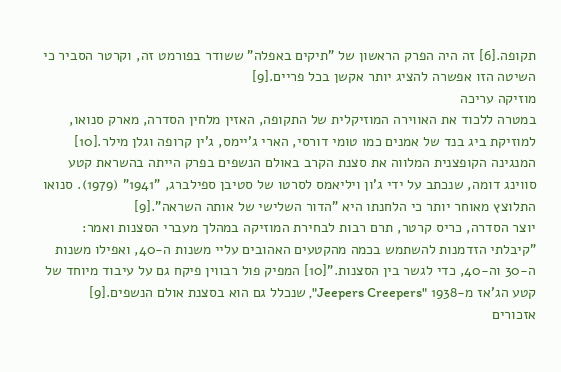תקופה.[6] זה היה הפרק הראשון של "תיקים באפלה" ששודר בפורמט זה, וקרטר הסביר כי השיטה הזו אפשרה להציג יותר אקשן בכל פריים.[9]
מוזיקה עריכה
במטרה ללכוד את האווירה המוזיקלית של התקופה, האזין מלחין הסדרה, מארק סנואו, למוזיקת ביג בנד של אמנים כמו טומי דורסי, הארי ג'יימס, ג'ין קרופה וגלן מילר.[10] המנגינה הקופצנית המלווה את סצנת הקרב באולם הנשפים בפרק הייתה בהשראת קטע סווינג דומה, שנכתב על ידי ג'ון ויליאמס לסרטו של סטיבן ספילברג, "1941" (1979). סנואו התלוצץ מאוחר יותר כי הלחנתו היא "הדור השלישי של אותה השראה".[9]
יוצר הסדרה, כריס קרטר, תרם רבות לבחירת המוזיקה במהלך מעברי הסצנות ואמר: ”קיבלתי הזדמנות להשתמש בכמה מהקטעים האהובים עליי משנות ה-40, ואפילו משנות ה-30 וה-40, כדי לגשר בין הסצנות.”[10] המפיק פול רבווין פיקח גם על עיבוד מיוחד של קטע הג'אז מ-1938 "Jeepers Creepers", שנכלל גם הוא בסצנת אולם הנשפים.[9]
אזכורים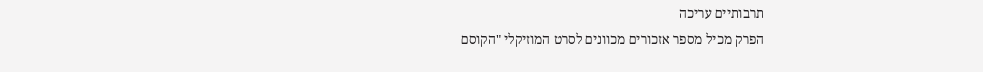תרבותיים עריכה
הפרק מכיל מספר אזכורים מכוונים לסרט המוזיקלי "הקוסם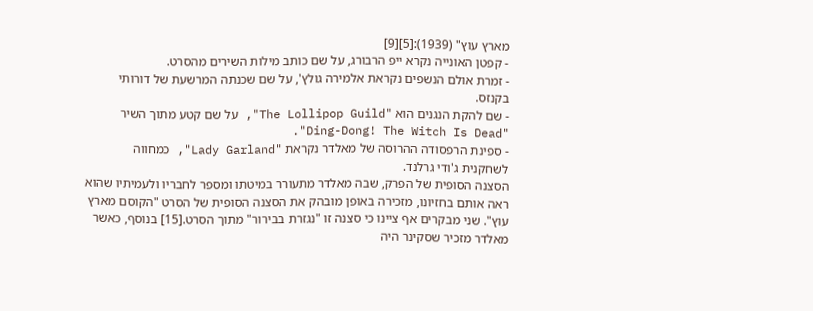מארץ עוץ" (1939):[5][9]
- קפטן האונייה נקרא ייפ הרבורג, על שם כותב מילות השירים מהסרט.
- זמרת אולם הנשפים נקראת אלמירה גולץ', על שם שכנתה המרשעת של דורותי בקנזס.
- שם להקת הנגנים הוא "The Lollipop Guild", על שם קטע מתוך השיר "Ding-Dong! The Witch Is Dead".
- ספינת הרפסודה ההרוסה של מאלדר נקראת "Lady Garland", כמחווה לשחקנית ג'ודי גרלנד.
הסצנה הסופית של הפרק, שבה מאלדר מתעורר במיטתו ומספר לחבריו ולעמיתיו שהוא ראה אותם בחזיונו, מזכירה באופן מובהק את הסצנה הסופית של הסרט "הקוסם מארץ עוץ". שני מבקרים אף ציינו כי סצנה זו "נגזרת בבירור" מתוך הסרט.[15] בנוסף, כאשר מאלדר מזכיר שסקינר היה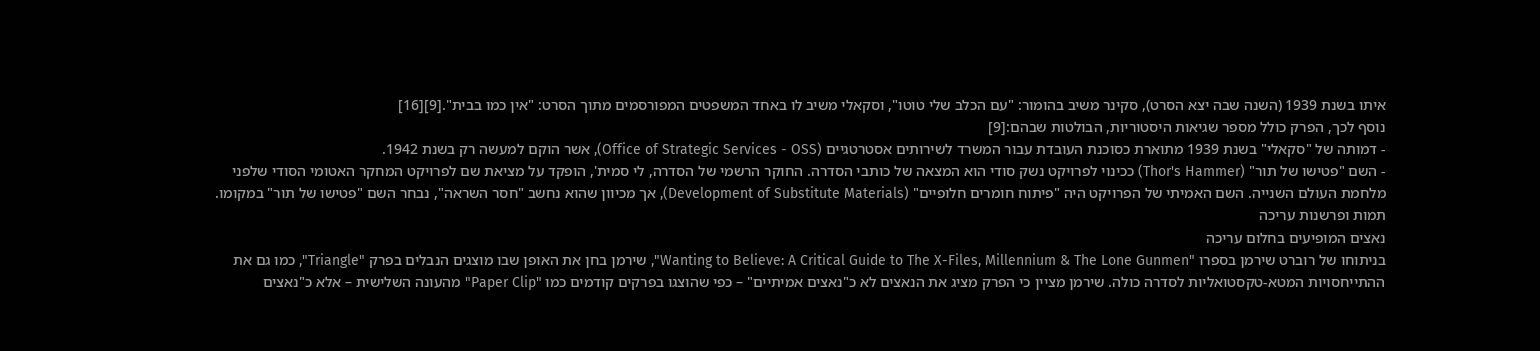איתו בשנת 1939 (השנה שבה יצא הסרט), סקינר משיב בהומור: "עם הכלב שלי טוטו", וסקאלי משיב לו באחד המשפטים המפורסמים מתוך הסרט: "אין כמו בבית".[9][16]
נוסף לכך, הפרק כולל מספר שגיאות היסטוריות, הבולטות שבהם:[9]
- דמותה של "סקאלי" בשנת 1939 מתוארת כסוכנת העובדת עבור המשרד לשירותים אסטרטגיים (Office of Strategic Services - OSS), אשר הוקם למעשה רק בשנת 1942.
- השם "פטישו של תור" (Thor's Hammer) ככינוי לפרויקט נשק סודי הוא המצאה של כותבי הסדרה. החוקר הרשמי של הסדרה, לי סמית', הופקד על מציאת שם לפרויקט המחקר האטומי הסודי שלפני מלחמת העולם השנייה. השם האמיתי של הפרויקט היה "פיתוח חומרים חלופיים" (Development of Substitute Materials), אך מכיוון שהוא נחשב "חסר השראה", נבחר השם "פטישו של תור" במקומו.
תמות ופרשנות עריכה
נאצים המופיעים בחלום עריכה
בניתוחו של רוברט שירמן בספרו "Wanting to Believe: A Critical Guide to The X-Files, Millennium & The Lone Gunmen", שירמן בחן את האופן שבו מוצגים הנבלים בפרק "Triangle", כמו גם את ההתייחסויות המטא-טקסטואליות לסדרה כולה. שירמן מציין כי הפרק מציג את הנאצים לא כ"נאצים אמיתיים" – כפי שהוצגו בפרקים קודמים כמו "Paper Clip" מהעונה השלישית – אלא כ"נאצים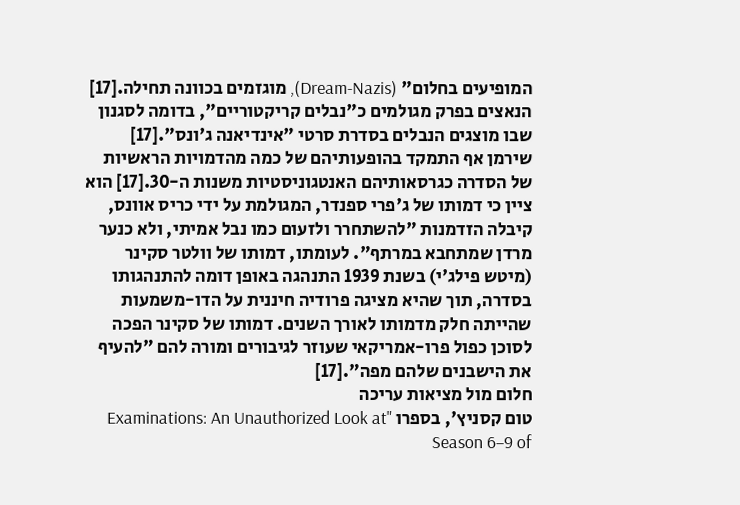המופיעים בחלום" (Dream-Nazis), מוגזמים בכוונה תחילה.[17] הנאצים בפרק מגולמים כ"נבלים קריקטוריים", בדומה לסגנון שבו מוצגים הנבלים בסדרת סרטי "אינדיאנה ג'ונס".[17]
שירמן אף התמקד בהופעותיהם של כמה מהדמויות הראשיות של הסדרה כגרסאותיהם האנטגוניסטיות משנות ה-30.[17] הוא ציין כי דמותו של ג'פרי ספנדר, המגולמת על ידי כריס אוונס, קיבלה הזדמנות "להשתחרר ולזעום כמו נבל אמיתי, ולא כנער מרדן שמתחבא במרתף". לעומתו, דמותו של וולטר סקינר (מיטש פילג'י) בשנת 1939 התנהגה באופן דומה להתנהגותו בסדרה, תוך שהיא מציגה פרודיה חיננית על הדו-משמעות שהייתה חלק מדמותו לאורך השנים. דמותו של סקינר הפכה לסוכן כפול פרו-אמריקאי שעוזר לגיבורים ומורה להם "להעיף את הישבנים שלהם מפה".[17]
חלום מול מציאות עריכה
טום קסניץ', בספרו "Examinations: An Unauthorized Look at Season 6–9 of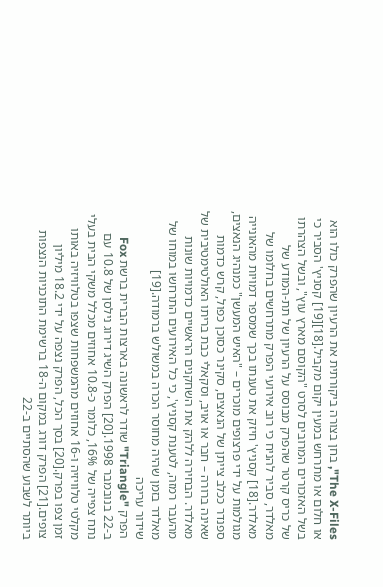The X-Files", בחן בצורה ביקורתית את הרעיון שהפרק כולו הוא או חלום או מתרחש במעין יקום מקביל.[18][19] קסניץ' הסביר כי בשל האזכורים המרובים לסרט "הקוסם מארץ עוץ", ובשל הצהרתו של כריס קרטר שהפרק מבוסס על הרעיון של תת-המודע של מאלדר, סביר להניח כי רוב אירועי הפרק מתרחשים בחלומו של מאלדר.[18] קסניץ' חיזק את טענתו בכך שמספר דמויות מהאונייה מגולמות על ידי פרצופים מוכרים – "האיש המעשן" כמנהיג הנאצים, ספנדר ככלב צייתן של הנאצים, סקינר כסוכן כפול, קרש כדמות שאינה ברורה – חבר או אויב, וסקאלי כבת בריתו האולטימטיבית של מאלדר. הבחירה ללהק את השחקנים הראשיים כדמויות שונות מהעבר רמזה, לטענת קסניץ', כי כל האירועים התרחשו במוחו של מאלדר בזמן שהיה מחוסר הכרה במשולש ברמודה.[19]
שידור עריכה
הפרק "Triangle" שודר לראשונה בארצות הברית ברשת Fox ב-22 בנובמבר 1998.[20] הפרק השיג דירוג נילסן של 10.8 עם נתח צפייה של 16%, כלומר כ-10.8 אחוזים מכלל משקי הבית בעלי מקלטי טלוויזיה ו-16 אחוזים מהמשפחות שצפו בטלוויזיה באותו זמן צפו בפרק.[20] בסך הכל, הפרק נצפה על ידי 18.2 מיליון צופים.[21] הפרק דורג במקום ה-18 ברשימת התוכניות הנצפות ביותר לשבוע שהסתיים ב-22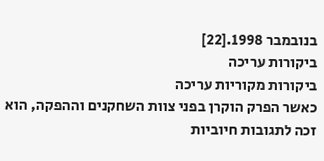בנובמבר 1998.[22]
ביקורות עריכה
ביקורות מקוריות עריכה
כאשר הפרק הוקרן בפני צוות השחקנים וההפקה, הוא זכה לתגובות חיוביות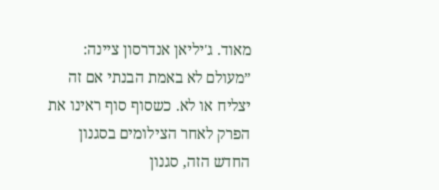מאוד. ג'יליאן אנדרסון ציינה: ”מעולם לא באמת הבנתי אם זה יצליח או לא. כשסוף סוף ראינו את הפרק לאחר הצילומים בסגנון החדש הזה, סגנון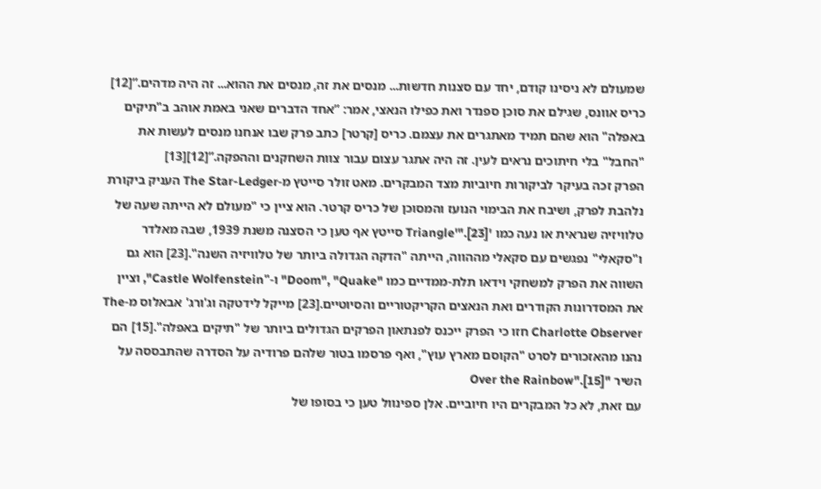שמעולם לא ניסינו קודם, יחד עם סצנות חדשות... מנסים את זה, מנסים את ההוא... זה היה מדהים.”[12] כריס אוונס, שגילם את סוכן ספנדר ואת כפילו הנאצי, אמר: ”אחד הדברים שאני באמת אוהב ב"תיקים באפלה" הוא שהם תמיד מאתגרים את עצמם. כריס [קרטר] כתב פרק שבו אנחנו מנסים לעשות את "החבל" בלי חיתוכים נראים לעין. זה היה אתגר עצום עבור צוות השחקנים וההפקה.”[12][13]
הפרק זכה בעיקר לביקורות חיוביות מצד המבקרים. מאט זולר סייטץ מ-The Star-Ledger העניק ביקורת נלהבת לפרק, ושיבח את הבימוי הנועז והמסוכן של כריס קרטר. הוא ציין כי "מעולם לא הייתה שעה של טלוויזיה שנראית או נעה כמו 'Triangle'".[23] סייטץ אף טען כי הסצנה משנת 1939, שבה מאלדר ו"סקאלי" נפגשים עם סקאלי מההווה, הייתה "הדקה הגדולה ביותר של טלוויזיה השנה".[23] הוא גם השווה את הפרק למשחקי וידאו תלת-ממדיים כמו "Doom", "Quake" ו-"Castle Wolfenstein", וציין את המסדרונות הקודרים ואת הנאצים הקריקטוריים והסיוטיים.[23] מייקל לידטקה וג'ורג' אבאלוס מ-The Charlotte Observer חזו כי הפרק ייכנס לפנתאון הפרקים הגדולים ביותר של "תיקים באפלה".[15] הם נהנו מהאזכורים לסרט "הקוסם מארץ עוץ", ואף פרסמו בטור שלהם פרודיה על הסדרה שהתבססה על השיר "Over the Rainbow".[15]
עם זאת, לא כל המבקרים היו חיוביים. אלן ספינוול טען כי בסופו של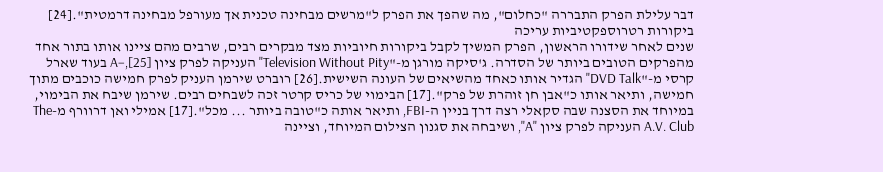דבר עלילת הפרק התבררה "כחלום", מה שהפך את הפרק ל"מרשים מבחינה טכנית אך מעורפל מבחינה דרמטית".[24]
ביקורות רטרוספקטיביות עריכה
שנים לאחר שידורו הראשון, הפרק המשיך לקבל ביקורות חיוביות מצד מבקרים רבים, שרבים מהם ציינו אותו בתור אחד מהפרקים הטובים ביותר של הסדרה. ג'סיקה מורגן מ-"Television Without Pity" העניקה לפרק ציון A−,[25] בעוד שארל קרסי מ-"DVD Talk" הגדיר אותו כאחד מהשיאים של העונה השישית.[26] רוברט שירמן העניק לפרק חמישה כוכבים מתוך חמישה, ותיאר אותו כ"אבן חן זוהרת של פרק".[17] הבימוי של כריס קרטר זכה לשבחים רבים. שירמן שיבח את הבימוי, במיוחד את הסצנה שבה סקאלי רצה דרך בניין ה-FBI, ותיאר אותה כ"טובה ביותר ... מכל".[17] אמילי ואן דרוורף מ-The A.V. Club העניקה לפרק ציון "A", ושיבחה את סגנון הצילום המיוחד, וציינה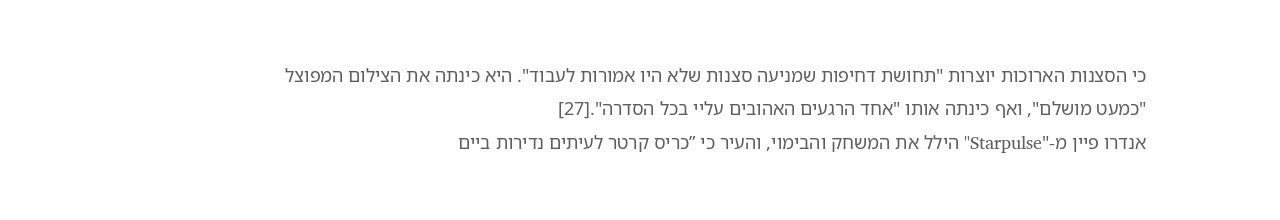כי הסצנות הארוכות יוצרות "תחושת דחיפות שמניעה סצנות שלא היו אמורות לעבוד". היא כינתה את הצילום המפוצל "כמעט מושלם", ואף כינתה אותו "אחד הרגעים האהובים עליי בכל הסדרה".[27]
אנדרו פיין מ-"Starpulse" הילל את המשחק והבימוי, והעיר כי ”כריס קרטר לעיתים נדירות ביים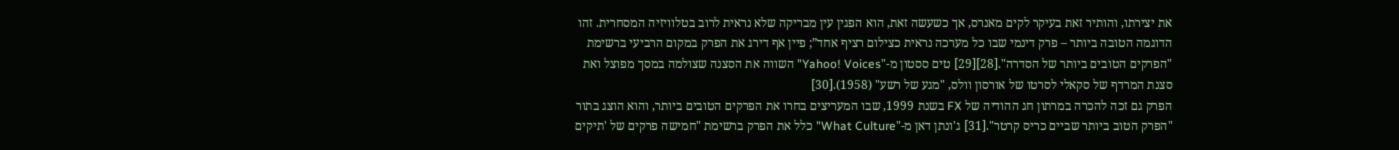את יצירתו, והותיר זאת בעיקר לקים מאנרס, אך כשעשה זאת, הוא הפגין עין מבריקה שלא נראית לרוב בטלוויזיה המסחרית. זהו הדוגמה הטובה ביותר – פרק דינמי שבו כל מערכה נראית כצילום רציף אחד”; פיין אף דירג את הפרק במקום הרביעי ברשימת "הפרקים הטובים ביותר של הסדרה".[28][29] טים ססטון מ-"Yahoo! Voices" השווה את הסצנה שצולמה במסך מפוצל ואת סצנת המרדף של סקאלי לסרטו של אורסון וולס, "מגע של רשע" (1958).[30]
הפרק גם זכה להכרה במרתון חג ההודיה של FX בשנת 1999, שבו המעריצים בחרו את הפרקים הטובים ביותר, והוא הוצג בתור "הפרק הטוב ביותר שביים כריס קרטר".[31] ג'ונתן דאן מ-"What Culture" כלל את הפרק ברשימת "חמישה פרקים של 'תיקים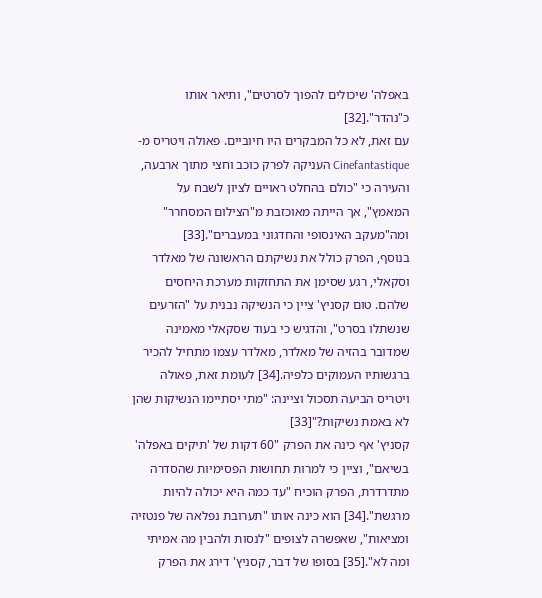באפלה' שיכולים להפוך לסרטים", ותיאר אותו כ"נהדר".[32]
עם זאת, לא כל המבקרים היו חיוביים. פאולה ויטריס מ-Cinefantastique העניקה לפרק כוכב וחצי מתוך ארבעה, והעירה כי "כולם בהחלט ראויים לציון לשבח על המאמץ", אך הייתה מאוכזבת מ"הצילום המסחרר" ומה"מעקב האינסופי והחדגוני במעברים".[33]
בנוסף, הפרק כולל את נשיקתם הראשונה של מאלדר וסקאלי, רגע שסימן את התחזקות מערכת היחסים שלהם. טום קסניץ' ציין כי הנשיקה נבנית על "הזרעים שנשתלו בסרט", והדגיש כי בעוד שסקאלי מאמינה שמדובר בהזיה של מאלדר, מאלדר עצמו מתחיל להכיר ברגשותיו העמוקים כלפיה.[34] לעומת זאת, פאולה ויטריס הביעה תסכול וציינה: "מתי יסתיימו הנשיקות שהן לא באמת נשיקות?"[33]
קסניץ' אף כינה את הפרק "60 דקות של 'תיקים באפלה' בשיאם", וציין כי למרות תחושות הפסימיות שהסדרה מתדרדרת, הפרק הוכיח "עד כמה היא יכולה להיות מרגשת".[34] הוא כינה אותו "תערובת נפלאה של פנטזיה ומציאות", שאפשרה לצופים "לנסות ולהבין מה אמיתי ומה לא".[35] בסופו של דבר, קסניץ' דירג את הפרק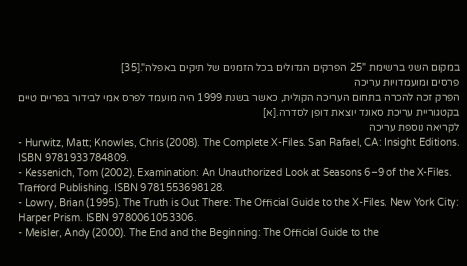במקום השני ברשימת "25 הפרקים הגדולים בכל הזמנים של תיקים באפלה".[35]
פרסים ומועמדויות עריכה
הפרק זכה להכרה בתחום העריכה הקולית, כאשר בשנת 1999 היה מועמד לפרס אמי לבידור בפריים טיים בקטגוריית עריכת סאונד יוצאת דופן לסדרה.[א]
לקריאה נוספת עריכה
- Hurwitz, Matt; Knowles, Chris (2008). The Complete X-Files. San Rafael, CA: Insight Editions. ISBN 9781933784809.
- Kessenich, Tom (2002). Examination: An Unauthorized Look at Seasons 6–9 of the X-Files. Trafford Publishing. ISBN 9781553698128.
- Lowry, Brian (1995). The Truth is Out There: The Official Guide to the X-Files. New York City: Harper Prism. ISBN 9780061053306.
- Meisler, Andy (2000). The End and the Beginning: The Official Guide to the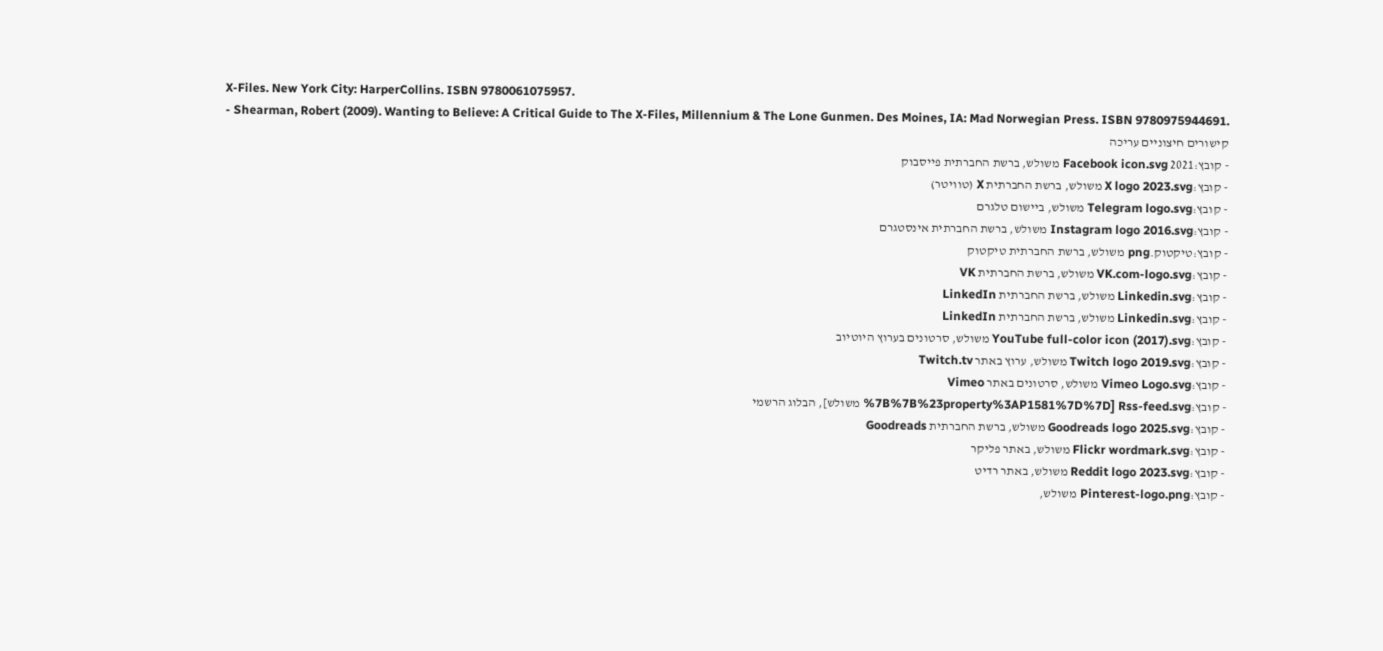X-Files. New York City: HarperCollins. ISBN 9780061075957.
- Shearman, Robert (2009). Wanting to Believe: A Critical Guide to The X-Files, Millennium & The Lone Gunmen. Des Moines, IA: Mad Norwegian Press. ISBN 9780975944691.
קישורים חיצוניים עריכה
- קובץ:2021 Facebook icon.svg משולש, ברשת החברתית פייסבוק
- קובץ:X logo 2023.svg משולש, ברשת החברתית X (טוויטר)
- קובץ:Telegram logo.svg משולש, ביישום טלגרם
- קובץ:Instagram logo 2016.svg משולש, ברשת החברתית אינסטגרם
- קובץ:טיקטוק.png משולש, ברשת החברתית טיקטוק
- קובץ:VK.com-logo.svg משולש, ברשת החברתית VK
- קובץ:Linkedin.svg משולש, ברשת החברתית LinkedIn
- קובץ:Linkedin.svg משולש, ברשת החברתית LinkedIn
- קובץ:YouTube full-color icon (2017).svg משולש, סרטונים בערוץ היוטיוב
- קובץ:Twitch logo 2019.svg משולש, ערוץ באתר Twitch.tv
- קובץ:Vimeo Logo.svg משולש, סרטונים באתר Vimeo
- קובץ:Rss-feed.svg [%7B%7B%23property%3AP1581%7D%7D משולש], הבלוג הרשמי
- קובץ:Goodreads logo 2025.svg משולש, ברשת החברתית Goodreads
- קובץ:Flickr wordmark.svg משולש, באתר פליקר
- קובץ:Reddit logo 2023.svg משולש, באתר רדיט
- קובץ:Pinterest-logo.png משולש,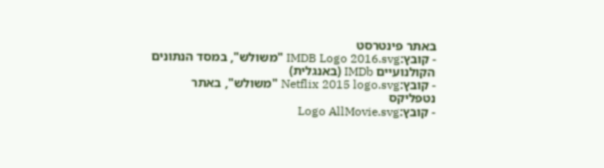באתר פינטרסט
- קובץ:IMDB Logo 2016.svg "משולש", במסד הנתונים הקולנועיים IMDb (באנגלית)
- קובץ:Netflix 2015 logo.svg "משולש", באתר נטפליקס
- קובץ:Logo AllMovie.svg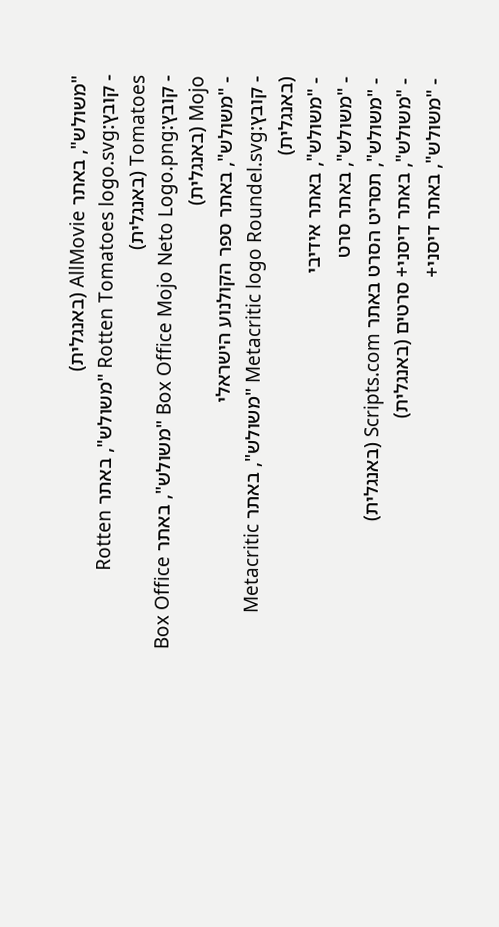"משולש", באתר AllMovie (באנגלית)
- קובץ:Rotten Tomatoes logo.svg "משולש", באתר Rotten Tomatoes (באנגלית)
- קובץ:Box Office Mojo Neto Logo.png "משולש", באתר Box Office Mojo (באנגלית)
- "משולש", באתר ספר הקולנוע הישראלי
- קובץ:Metacritic logo Roundel.svg "משולש", באתר Metacritic (באנגלית)
- "משולש", באתר אידיבי
- "משולש", באתר סרט
- "משולש", תסריט הסרט באתר Scripts.com (באנגלית)
- "משולש", באתר דיסני+ סרטים (באנגלית)
- "משולש", באתר דיסני+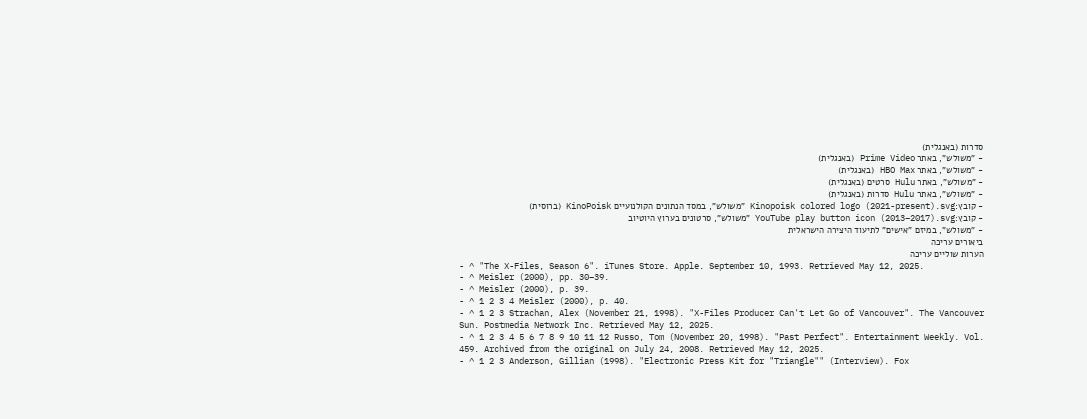סדרות (באנגלית)
- "משולש", באתר Prime Video (באנגלית)
- "משולש", באתר HBO Max (באנגלית)
- "משולש", באתר Hulu סרטים (באנגלית)
- "משולש", באתר Hulu סדרות (באנגלית)
- קובץ:Kinopoisk colored logo (2021-present).svg "משולש", במסד הנתונים הקולנועיים KinoPoisk (ברוסית)
- קובץ:YouTube play button icon (2013–2017).svg "משולש", סרטונים בערוץ היוטיוב
- "משולש", במיזם "אישים" לתיעוד היצירה הישראלית
ביאורים עריכה
הערות שוליים עריכה
- ^ "The X-Files, Season 6". iTunes Store. Apple. September 10, 1993. Retrieved May 12, 2025.
- ^ Meisler (2000), pp. 30–39.
- ^ Meisler (2000), p. 39.
- ^ 1 2 3 4 Meisler (2000), p. 40.
- ^ 1 2 3 Strachan, Alex (November 21, 1998). "X-Files Producer Can't Let Go of Vancouver". The Vancouver Sun. Postmedia Network Inc. Retrieved May 12, 2025.
- ^ 1 2 3 4 5 6 7 8 9 10 11 12 Russo, Tom (November 20, 1998). "Past Perfect". Entertainment Weekly. Vol. 459. Archived from the original on July 24, 2008. Retrieved May 12, 2025.
- ^ 1 2 3 Anderson, Gillian (1998). "Electronic Press Kit for "Triangle"" (Interview). Fox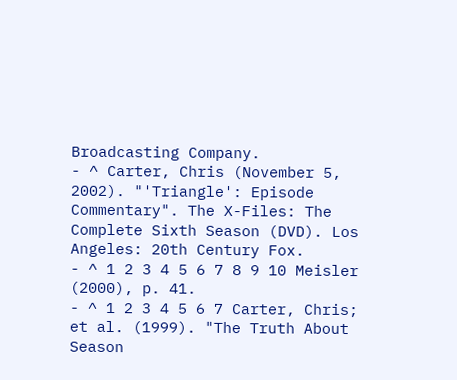Broadcasting Company.
- ^ Carter, Chris (November 5, 2002). "'Triangle': Episode Commentary". The X-Files: The Complete Sixth Season (DVD). Los Angeles: 20th Century Fox.
- ^ 1 2 3 4 5 6 7 8 9 10 Meisler (2000), p. 41.
- ^ 1 2 3 4 5 6 7 Carter, Chris; et al. (1999). "The Truth About Season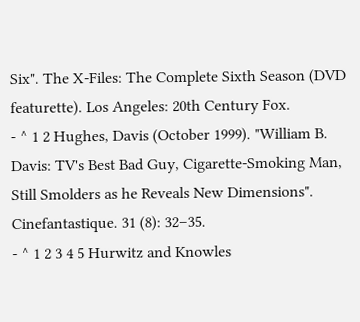Six". The X-Files: The Complete Sixth Season (DVD featurette). Los Angeles: 20th Century Fox.
- ^ 1 2 Hughes, Davis (October 1999). "William B. Davis: TV's Best Bad Guy, Cigarette-Smoking Man, Still Smolders as he Reveals New Dimensions". Cinefantastique. 31 (8): 32–35.
- ^ 1 2 3 4 5 Hurwitz and Knowles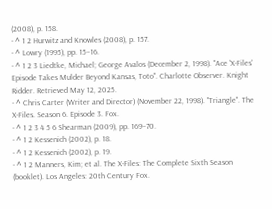(2008), p. 158.
- ^ 1 2 Hurwitz and Knowles (2008), p. 157.
- ^ Lowry (1995), pp. 15–16.
- ^ 1 2 3 Liedtke, Michael; George Avalos (December 2, 1998). "Ace 'X-Files' Episode Takes Mulder Beyond Kansas, Toto". Charlotte Observer. Knight Ridder. Retrieved May 12, 2025.
- ^ Chris Carter (Writer and Director) (November 22, 1998). "Triangle". The X-Files. Season 6. Episode 3. Fox.
- ^ 1 2 3 4 5 6 Shearman (2009), pp. 169–70.
- ^ 1 2 Kessenich (2002), p. 18.
- ^ 1 2 Kessenich (2002), p. 19.
- ^ 1 2 Manners, Kim; et al. The X-Files: The Complete Sixth Season (booklet). Los Angeles: 20th Century Fox.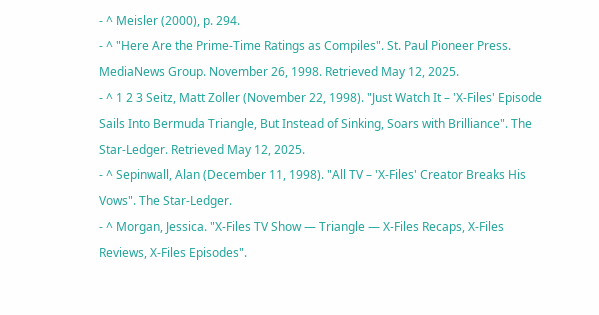- ^ Meisler (2000), p. 294.
- ^ "Here Are the Prime-Time Ratings as Compiles". St. Paul Pioneer Press. MediaNews Group. November 26, 1998. Retrieved May 12, 2025.
- ^ 1 2 3 Seitz, Matt Zoller (November 22, 1998). "Just Watch It – 'X-Files' Episode Sails Into Bermuda Triangle, But Instead of Sinking, Soars with Brilliance". The Star-Ledger. Retrieved May 12, 2025.
- ^ Sepinwall, Alan (December 11, 1998). "All TV – 'X-Files' Creator Breaks His Vows". The Star-Ledger.
- ^ Morgan, Jessica. "X-Files TV Show — Triangle — X-Files Recaps, X-Files Reviews, X-Files Episodes".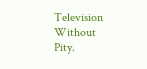Television Without Pity.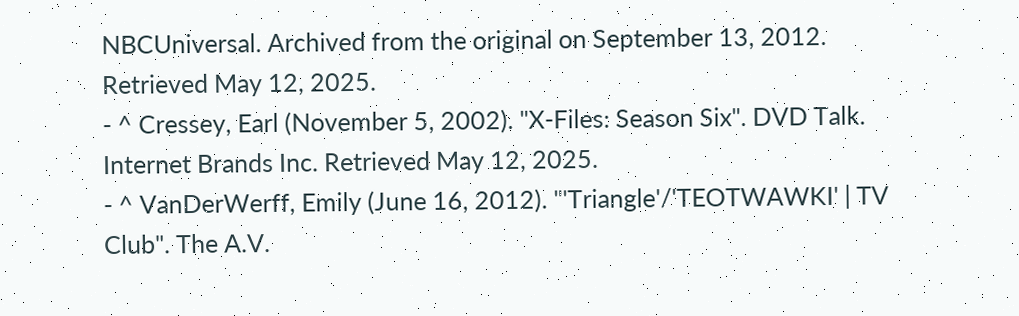NBCUniversal. Archived from the original on September 13, 2012. Retrieved May 12, 2025.
- ^ Cressey, Earl (November 5, 2002). "X-Files: Season Six". DVD Talk. Internet Brands Inc. Retrieved May 12, 2025.
- ^ VanDerWerff, Emily (June 16, 2012). "'Triangle'/'TEOTWAWKI' | TV Club". The A.V.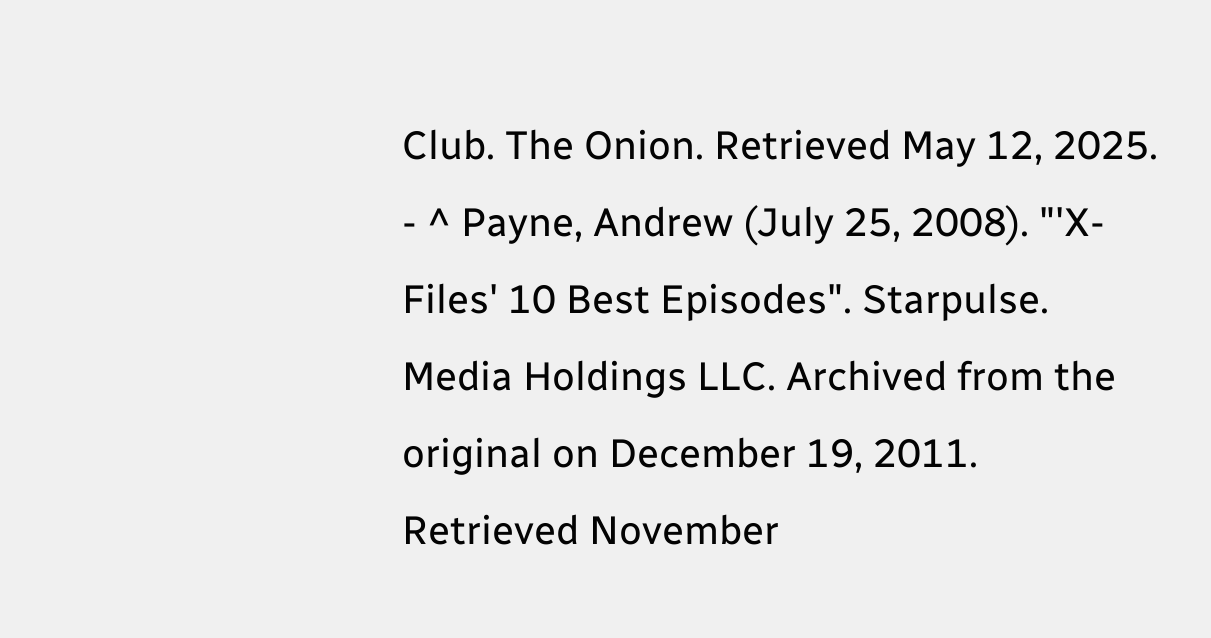Club. The Onion. Retrieved May 12, 2025.
- ^ Payne, Andrew (July 25, 2008). "'X-Files' 10 Best Episodes". Starpulse. Media Holdings LLC. Archived from the original on December 19, 2011. Retrieved November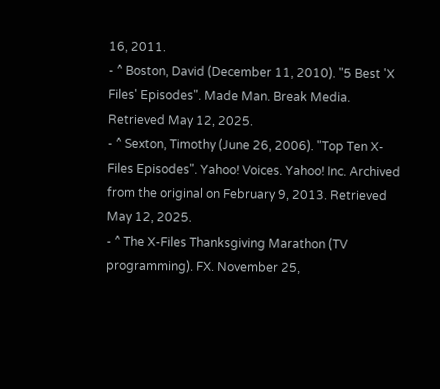16, 2011.
- ^ Boston, David (December 11, 2010). "5 Best 'X Files' Episodes". Made Man. Break Media. Retrieved May 12, 2025.
- ^ Sexton, Timothy (June 26, 2006). "Top Ten X-Files Episodes". Yahoo! Voices. Yahoo! Inc. Archived from the original on February 9, 2013. Retrieved May 12, 2025.
- ^ The X-Files Thanksgiving Marathon (TV programming). FX. November 25,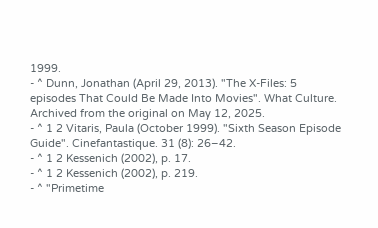1999.
- ^ Dunn, Jonathan (April 29, 2013). "The X-Files: 5 episodes That Could Be Made Into Movies". What Culture. Archived from the original on May 12, 2025.
- ^ 1 2 Vitaris, Paula (October 1999). "Sixth Season Episode Guide". Cinefantastique. 31 (8): 26–42.
- ^ 1 2 Kessenich (2002), p. 17.
- ^ 1 2 Kessenich (2002), p. 219.
- ^ "Primetime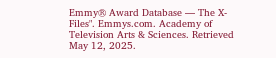Emmy® Award Database — The X-Files". Emmys.com. Academy of Television Arts & Sciences. Retrieved May 12, 2025.